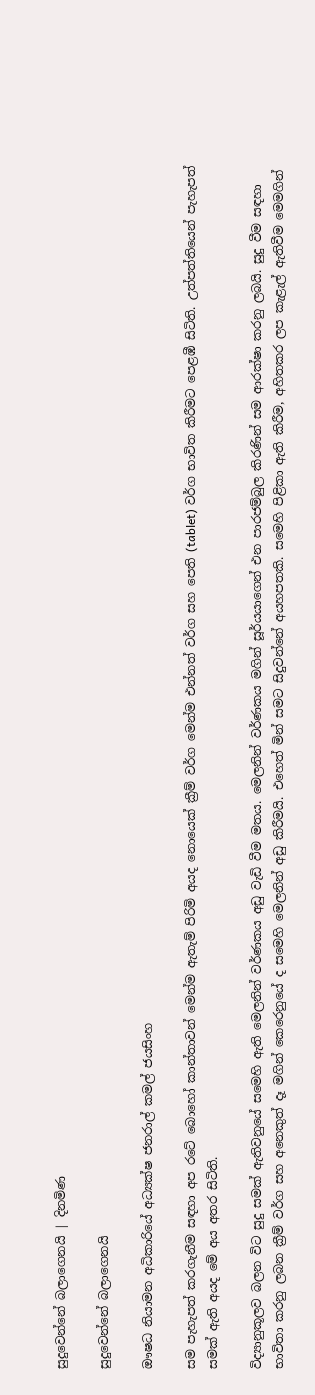සුදුවෙන්නේ බලාගෙනයි | දිනමිණ

සුදුවෙන්නේ බලාගෙනයි

ඖෂධ නියාමන අධිකාරියේ අධ්‍යක්ෂ ජනරාල් කමල් ජයසිංහ

සම පැහැපත් කරගැනීම සඳහා අප රටේ බො‍හෝ කාන්තාවන් මෙන්ම ඇතැම් පිරිමි අයද නොයෙක් ක්‍රීම් වර්ග මෙන්ම එන්නත් වර්ග සහ පෙති (tablet) වර්ග භාවිත කිරීමට පෙළඹී සිටිති. උත්පත්තියෙන් පැහැපත් සමක් ඇති අයද මේ අය අතර සිටිති.

විද්‍යානුකූලව බලන විට සුදු සමක් ඇතිවනුයේ සමෙහි ඇති මෙලනින් වර්ණකය අඩු වැඩි වීම මතය. මෙලනින් වර්ණකය මගින් සූර්යයාගෙන් එන පාරජම්බුල කිරණින් සම ආරක්ෂා කරනු ලබයි. සුදු වීම සඳහා භාවිතා කරනු ලබන ක්‍රීම් වර්ග සහ අනෙකුත් දෑ මගින් කෙරෙනුයේ ද සමෙහි මෙලනින් අඩු කිරීමයි. එහෙත් මින් සමට සිදුවන්නේ අයහපතකි. සමෙහි පිළිකා ඇති කිරීම, අහිතකර ලප කැළැල් ඇතිවීම මෙමගින්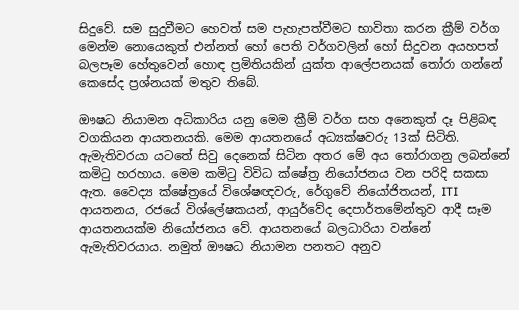සිදුවේ. සම සුදුවීමට හෙවත් සම පැහැපත්වීමට භාවිතා කරන ක්‍රීම් වර්ග මෙන්ම නොයෙකුත් එන්නත් හෝ පෙති වර්ගවලින් හෝ සිදුවන අයහපත් බලපෑම හේතුවෙන් හොඳ ප්‍රමිතියකින් යුක්ත ආලේපනයක් තෝරා ගන්නේ කෙසේද ප්‍රශ්නයක් මතුව තිබේ.

ඖෂධ නියාමන අධිකාරිය යනු මෙම ක්‍රීම් වර්ග සහ අනෙකුත් දෑ පිළිබඳ වගකියන ආයතනයකි. මෙම ආයතනයේ අධ්‍යක්ෂවරු 13ක් සිටිති. ඇමැතිවරයා යටතේ සිවු දෙනෙක් සිටින අතර මේ අය තෝරාගනු ලබන්නේ කමිටු හරහාය. මෙම කමිටු විවිධ ක්ෂේත්‍ර නියෝජනය වන පරිදි සකසා ඇත. වෛද්‍ය ක්ෂේත්‍රයේ විශේෂඥවරු, රේගුවේ නියෝජිතයන්, ITI ආයතනය, රජයේ විශ්ලේෂකයන්, ආයුර්වේද දෙපාර්තමේන්තුව ආදී සෑම ආයතනයක්ම නියෝජනය වේ. ආයතනයේ බලධාරියා වන්නේ ඇමැතිවරයාය. නමුත් ඖෂධ නියාමන පනතට අනුව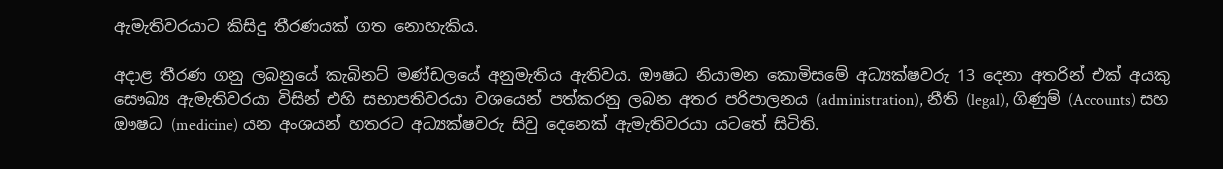ඇමැතිවරයාට කිසිදු තීරණයක් ගත නොහැකිය.

අදාළ තීරණ ගනු ලබනුයේ කැබිනට් මණ්ඩලයේ අනුමැතිය ඇතිවය. ඖෂධ නියාමන කොමිසමේ අධ්‍යක්ෂවරු 13 දෙනා අතරින් එක් අයකු සෞඛ්‍ය ඇමැතිවරයා විසින් එහි සභාපතිවරයා වශයෙන් පත්කරනු ලබන අතර පරිපාලනය (administration), නීති (legal), ගිණුම් (Accounts) සහ ඖෂධ (medicine) යන අංශයන් හතරට අධ්‍යක්ෂවරු සිවු දෙනෙක් ඇමැතිවරයා යටතේ සිටිති.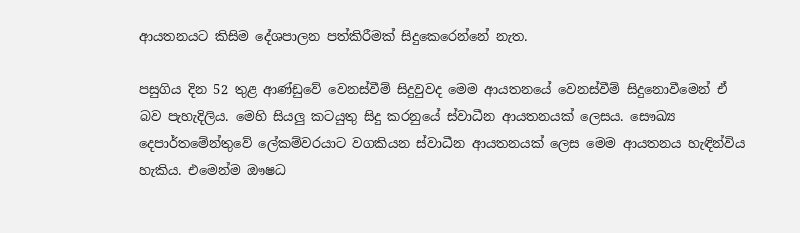ආයතනයට කිසිම දේශපාලන පත්කිරීමක් සිදුකෙරෙන්නේ නැත.

පසුගිය දින 52 තුළ ආණ්ඩුවේ වෙනස්වීම් සිදුවුවද මෙම ආයතනයේ වෙනස්වීම් සිදුනොවීමෙන් ඒ බව පැහැදිලිය. මෙහි සියලු කටයුතු සිදු කරනුයේ ස්වාධීන ආයතනයක් ලෙසය. සෞඛ්‍ය දෙපාර්තමේන්තුවේ ලේකම්වරයාට වගකියන ස්වාධීන ආයතනයක් ලෙස මෙම ආයතනය හැඳින්විය හැකිය. එමෙන්ම ඖෂධ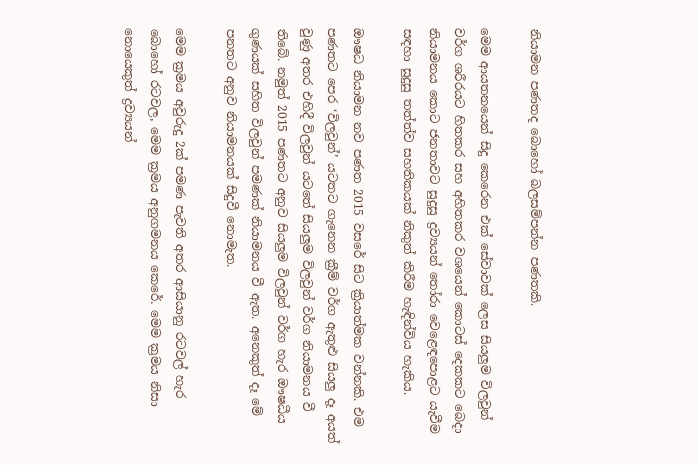නියාමන පණතද බොහෝ බලසම්පන්න පණතකි.

මෙම ආයතනයෙන් සිදු කෙරෙන එක් සේවාවක් ලෙස සියලුම විලවුන් වර්ග ශරීරයට හිතකර සහ අහිතකර වශයෙන් කොටස් දෙකකට බෙදා නියාමනය කොට ජනතාවට සුදුසු ද්‍රව්‍යයන් තෝරා වෙළෙඳපොළට යැවීම සඳහා සුදුසු තත්ත්ව සහතිකයක් නිකුත් කිරීම හැඳින්විය හැකිය.

ඖෂධ නියාමන නව පණත 2015 වසරේ සිට ක්‍රියාත්මක වන්නකි. එම පණතට පෙර ‘විලවුන්’ යටතට ගැනෙන ක්‍රීම් වර්ග ඇතුළු සියලු දෑ අයත් වුණු අතර එහිදී විලවුන් යටතේ සියලුම විලවුන් වර්ග නියාමනය වී තිබේ. නමුත් 2015 පණතට අනුව සියලුම විලවුන් වර්ග හැර ඖෂධීය ගුණයක් සහිත විලවුන් පමණක් නියාමනය වී ඇත. අනෙකුත් දෑ මේ පනතට අනුව නියාමනයක් සිදුවී නොමැත.

මෙම ක්‍රමය අවුරුදු 2ක් පමණ පැවති අතර ආසියානු රටවල් හැර බොහෝ රටවල, මෙම ක්‍රමය අනුගමනය කෙරේ. මෙම ක්‍රමය නිසා නොයෙකුත් ද්‍රව්‍යයන්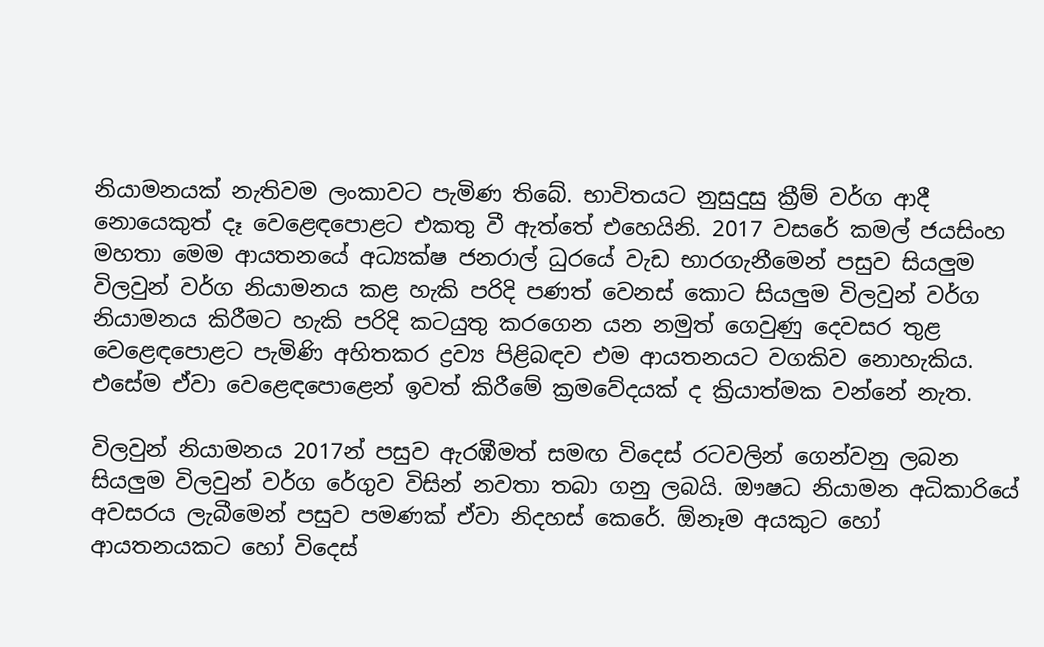නියාමනයක් නැතිවම ලංකාවට පැමිණ තිබේ. භාවිතයට නුසුදුසු ක්‍රීම් වර්ග ආදී නොයෙකුත් දෑ වෙළෙඳපොළට එකතු වී ඇත්තේ එහෙයිනි. 2017 වසරේ කමල් ජයසිංහ මහතා මෙම ආයතනයේ අධ්‍යක්ෂ ජනරාල් ධුරයේ වැඩ භාරගැනීමෙන් පසුව සියලුම විලවුන් වර්ග නියාමනය කළ හැකි පරිදි පණත් වෙනස් කොට සියලුම විලවුන් වර්ග නියාමනය කිරීමට හැකි පරිදි කටයුතු කරගෙන යන නමුත් ගෙවුණු දෙවසර තුළ වෙළෙඳපොළට පැමිණි අහිතකර ද්‍රව්‍ය පිළිබඳව එම ආයතනයට වගකිව නොහැකිය. එසේම ඒවා වෙළෙඳපොළෙන් ඉවත් කිරීමේ ක්‍රමවේදයක් ද ක්‍රියාත්මක වන්නේ නැත.

විලවුන් නියාමනය 2017න් පසුව ඇරඹීමත් සමඟ විදෙස් රටවලින් ගෙන්වනු ලබන සියලුම විලවුන් වර්ග රේගුව විසින් නවතා තබා ගනු ලබයි. ඖෂධ නියාමන අධිකාරියේ අවසරය ලැබීමෙන් පසුව පමණක් ඒවා නිදහස් කෙ‍රේ. ඕනෑම අයකුට හෝ ආයතනයකට හෝ විදෙස්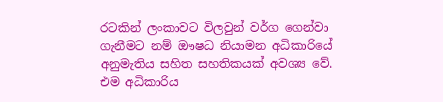රටකින් ලංකාවට විලවුන් වර්ග ගෙන්වා ගැනීමට නම් ඖෂධ නියාමන අධිකාරියේ අනුමැතිය සහිත සහතිකයක් අවශ්‍ය වේ. එම අධිකාරිය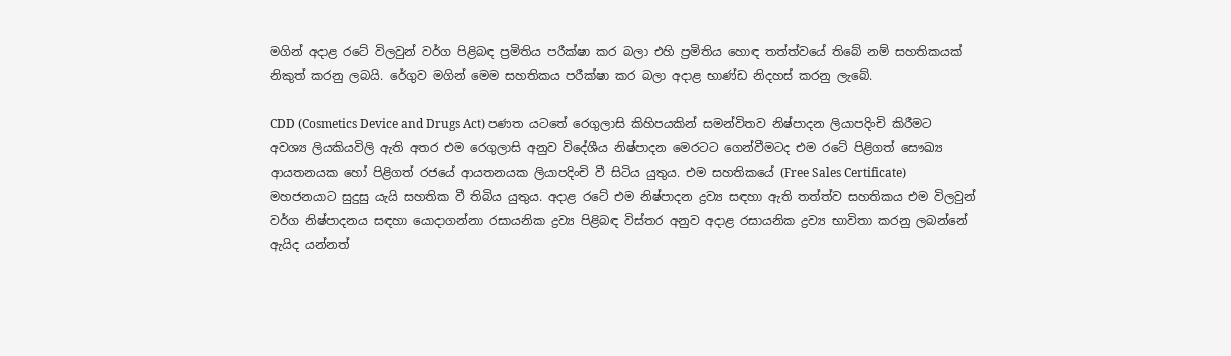මගින් අදාළ රටේ විලවුන් වර්ග පිළිබඳ ප්‍රමිතිය පරීක්ෂා කර බලා එහි ප්‍රමිතිය හොඳ තත්ත්වයේ තිබේ නම් සහතිකයක් නිකුත් කරනු ලබයි. රේගුව මගින් මෙම සහතිකය පරීක්ෂා කර බලා අදාළ භාණ්ඩ නිදහස් කරනු ලැබේ.

CDD (Cosmetics Device and Drugs Act) පණත යටතේ රෙගුලාසි කිහිපයකින් සමන්විතව නිෂ්පාදන ලියාපදිංචි කිරීමට අවශ්‍ය ලියකියවිලි ඇති අතර එම රෙගුලාසි අනුව විදේශීය නිෂ්පාදන මෙරටට ගෙන්වීමටද එම රටේ පිළිගත් සෞඛ්‍ය ආයතනයක හෝ පිළිගත් රජයේ ආයතනයක ලියාපදිංචි වී සිටිය යුතුය. එම සහතිකයේ (Free Sales Certificate) මහජනයාට සුදුසු යැයි සහතික වී තිබිය යුතුය. අදාළ රටේ එම නිෂ්පාදන ද්‍රව්‍ය සඳහා ඇති තත්ත්ව සහතිකය එම විලවුන් වර්ග නිෂ්පාදනය සඳහා යොදාගන්නා රසායනික ද්‍රව්‍ය පිළිබඳ විස්තර අනුව අදාළ රසායනික ද්‍රව්‍ය භාවිතා කරනු ලබන්නේ ඇයිද යන්නත්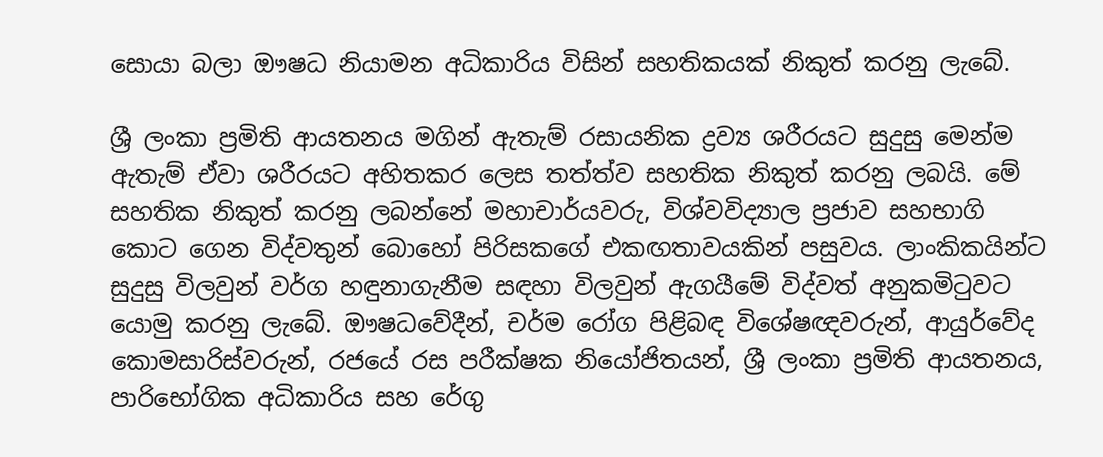සොයා බලා ඖෂධ නියාමන අධිකාරිය විසින් සහතිකයක් නිකුත් කරනු ලැබේ.

ශ්‍රී ලංකා ප්‍රමිති ආයතනය මගින් ඇතැම් රසායනික ද්‍රව්‍ය ශරීරයට සුදුසු මෙන්ම ඇතැම් ඒවා ශරීරයට අහිතකර ලෙස තත්ත්ව සහතික නිකුත් කරනු ලබයි. මේ සහතික නිකුත් කරනු ලබන්නේ මහාචාර්යවරු, විශ්වවිද්‍යාල ප්‍රජාව සහභාගි කොට ගෙන විද්වතුන් බොහෝ පිරිසකගේ එකඟතාවයකින් පසුවය. ලාංකිකයින්ට සුදුසු විලවුන් වර්ග හඳුනාගැනීම සඳහා විලවුන් ඇගයීමේ විද්වත් අනුකමිටුවට යොමු කරනු ලැබේ. ඖෂධවේදීන්, චර්ම රෝග පිළිබඳ විශේෂඥවරුන්, ආයුර්වේද කොමසාරිස්වරුන්, රජයේ රස පරීක්ෂක නියෝජිතයන්, ශ්‍රී ලංකා ප්‍රමිති ආයතනය, පාරිභෝගික අධිකාරිය සහ රේගු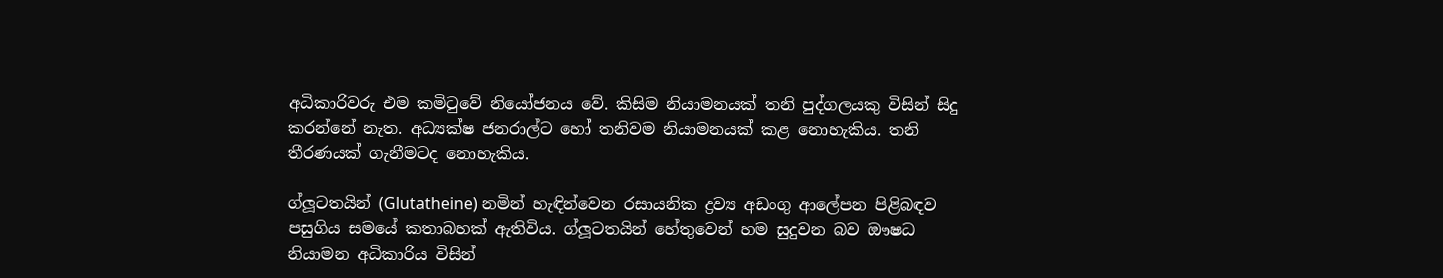අධිකාරිවරු එම කමිටුවේ නියෝජනය වේ. කිසිම නියාමනයක් තනි පුද්ගලයකු විසින් සිදු කරන්නේ නැත. අධ්‍යක්ෂ ජනරාල්ට හෝ තනිවම නියාමනයක් කළ නොහැකිය. තනි තීරණයක් ගැනීමටද නොහැකිය.

ග්ලූටතයින් (Glutatheine) නමින් හැඳින්වෙන රසායනික ද්‍රව්‍ය අඩංගු ආලේපන පිළිබඳව පසුගිය සමයේ කතාබහක් ඇතිවිය. ග්ලූටතයින් හේතුවෙන් හම සුදුවන බව ඖෂධ නියාමන අධිකාරිය විසින්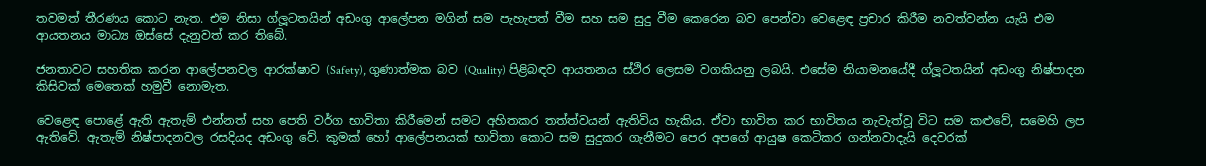තවමත් තීරණය කොට නැත. එම නිසා ග්ලූටතයින් අඩංගු ආලේපන මගින් සම පැහැපත් වීම සහ සම සුදු වීම කෙරෙන බව පෙන්ව‍ා වෙළෙඳ ප්‍රචාර කිරීම නවත්වන්න යැයි එම ආයතනය මාධ්‍ය ඔස්සේ දැනුවත් කර තිබේ.

ජනතාවට සහතික කරන ආලේපනවල ආරක්ෂාව (Safety), ගුණාත්මක බව (Quality) පිළිබඳව ආයතනය ස්ථිර ලෙසම වගකියනු ලබයි. එසේම නියාමනයේදී ග්ලූටතයින් අඩංගු නිෂ්පාදන කිසිවක් මෙතෙක් හමුවී නොමැත.

වෙළෙඳ පොළේ ඇති ඇතැම් එන්නත් සහ පෙති වර්ග භාවිතා කිරීමෙන් සමට අහිතකර තත්ත්වයන් ඇතිවිය හැකිය. ඒවා භාවිත කර භාවිතය නැවැත්වූ විට සම කළුවේ, සමෙහි ලප ඇතිවේ. ඇතැම් නිෂ්පාදනවල රසදියද අඩංගු වේ. කුමක් හෝ ආලේපනයක් භාවිතා කොට සම සුදුකර ගැනීමට පෙර අපගේ ආයුෂ කෙටිකර ගන්නවාදැයි දෙවරක්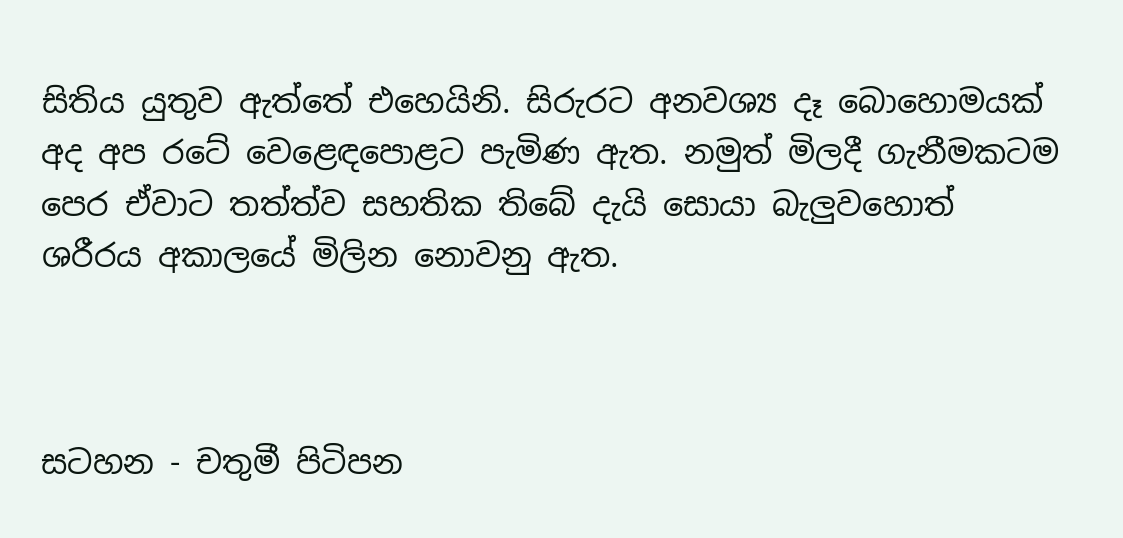සිතිය යුතුව ඇත්තේ එහෙයිනි. සිරුරට අනවශ්‍ය දෑ බොහොමයක් අද අප රටේ වෙළෙඳපොළට පැමිණ ඇත. නමුත් මිලදී ගැනීමකටම පෙර ඒවාට තත්ත්ව සහතික තිබේ දැයි සොයා බැලුවහොත් ශරීරය අකාලයේ මිලින නොවනු ඇත.



සටහන - චතුමී පිටිපන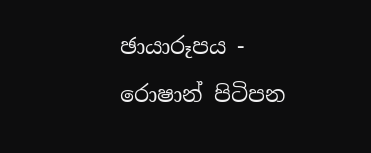ඡායාරූපය - රොෂාන් පිටිපන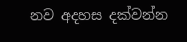නව අදහස දක්වන්න